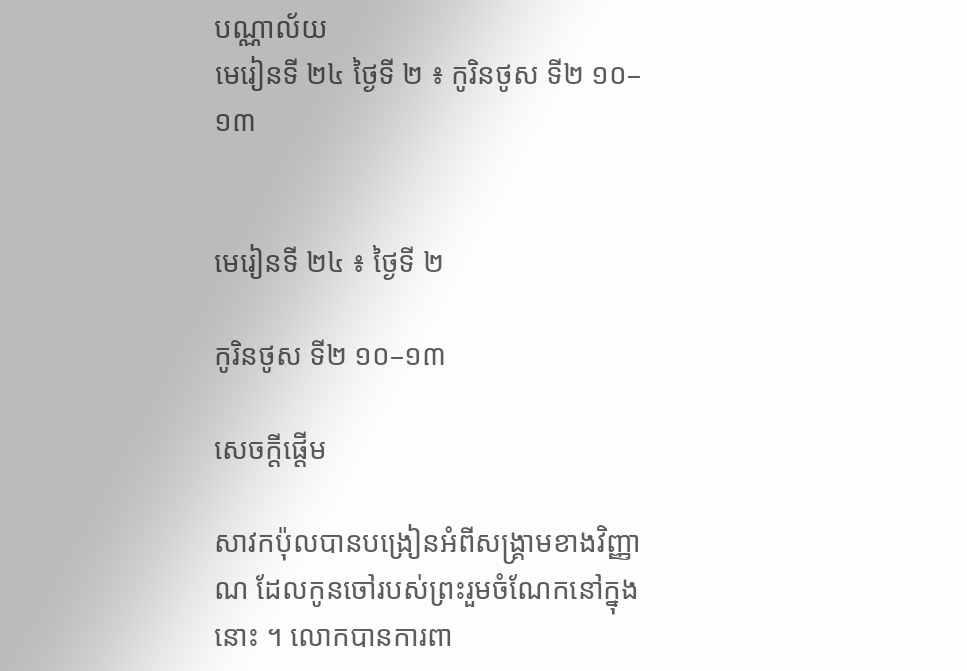បណ្ណាល័យ
មេរៀនទី ២៤ ថ្ងៃទី ២ ៖ កូរិនថូស ទី២ ១០–១៣


មេរៀនទី ២៤ ៖ ថ្ងៃទី ២

កូរិនថូស ទី២ ១០–១៣

សេចក្ដីផ្ដើម

សាវកប៉ុលបានបង្រៀនអំពីសង្គ្រាមខាងវិញ្ញាណ ដែលកូនចៅរបស់ព្រះរួមចំណែកនៅក្នុងនោះ ។ លោកបានការពា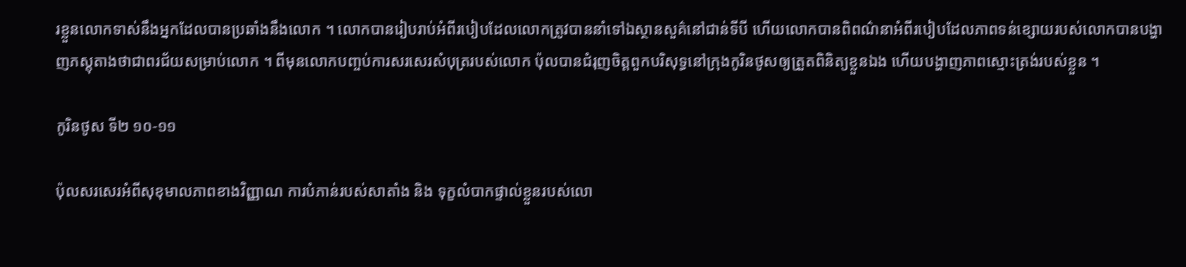រខ្លួនលោកទាស់នឹងអ្នកដែលបានប្រឆាំងនឹងលោក ។ លោកបានរៀបរាប់អំពីរបៀបដែលលោកត្រូវបាននាំទៅឯស្ថានសួគ៌នៅជាន់ទីបី ហើយលោកបានពិពណ៌នាអំពីរបៀបដែលភាពទន់ខ្សោយរបស់លោកបានបង្ហាញភស្ដុតាងថាជាពរជ័យសម្រាប់លោក ។ ពីមុនលោកបញ្ចប់ការសរសេរសំបុត្ររបស់លោក ប៉ុលបានជំរុញចិត្តពួកបរិសុទ្ធនៅក្រុងកូរិនថូសឲ្យត្រួតពិនិត្យខ្លួនឯង ហើយបង្ហាញភាពស្មោះត្រង់របស់ខ្លួន ។

កូរិនថូស ទី២ ១០-១១

ប៉ុលសរសេរអំពីសុខុមាលភាពខាងវិញ្ញាណ ការបំភាន់របស់សាតាំង និង ទុក្ខលំបាកផ្ទាល់ខ្លួនរបស់លោ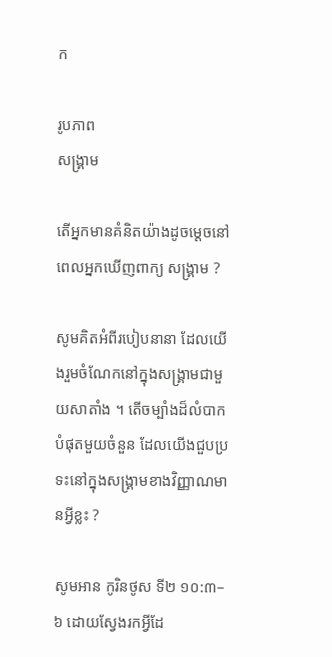ក

រូបភាព
សង្គ្រាម

តើអ្នកមានគំនិតយ៉ាងដូចម្ដេចនៅពេលអ្នកឃើញពាក្យ សង្គ្រាម ?

សូមគិតអំពីរបៀបនានា ដែលយើងរួមចំណែកនៅក្នុងសង្គ្រាមជាមួយសាតាំង ។ តើចម្បាំងដ៏លំបាកបំផុតមួយចំនួន ដែលយើងជួបប្រទះនៅក្នុងសង្គ្រាមខាងវិញ្ញាណមានអ្វីខ្លះ ?

សូមអាន កូរិនថូស ទី២ ១០:៣–៦ ដោយស្វែងរកអ្វីដែ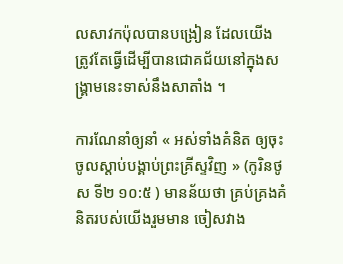លសាវកប៉ុលបានបង្រៀន ដែលយើងត្រូវតែធ្វើដើម្បីបានជោគជ័យនៅក្នុងសង្គ្រាមនេះទាស់នឹងសាតាំង ។

ការណែនាំឲ្យនាំ « អស់ទាំងគំនិត ឲ្យចុះចូលស្តាប់បង្គាប់ព្រះគ្រីស្ទវិញ » (កូរិនថូស ទី២ ១០:៥ ) មានន័យថា គ្រប់គ្រងគំនិតរបស់យើងរួមមាន ចៀសវាង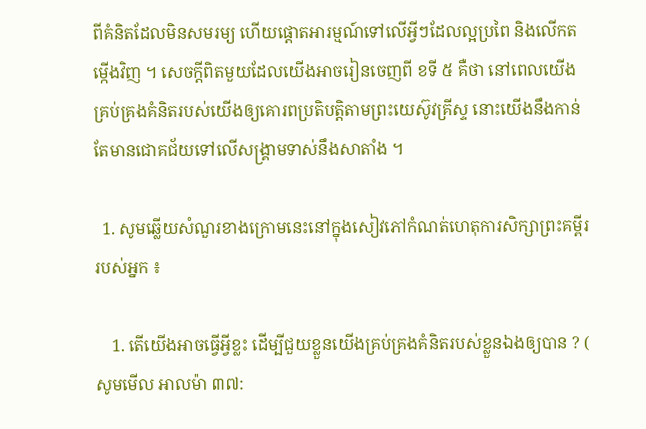ពីគំនិតដែលមិនសមរម្យ ហើយផ្ដោតអារម្មណ៍ទៅលើអ្វីៗដែលល្អប្រពៃ និងលើកតម្កើងវិញ ។ សេចក្ដីពិតមួយដែលយើងអាចរៀនចេញពី ខទី ៥ គឺថា នៅពេលយើងគ្រប់គ្រងគំនិតរបស់យើងឲ្យគោរពប្រតិបត្តិតាមព្រះយេស៊ូវគ្រីស្ទ នោះយើងនឹងកាន់តែមានជោគជ័យទៅលើសង្គ្រាមទាស់នឹងសាតាំង ។

  1. សូមឆ្លើយសំណួរខាងក្រោមនេះនៅក្នុងសៀវភៅកំណត់ហេតុការសិក្សាព្រះគម្ពីររបស់អ្នក ៖

    1. តើយើងអាចធ្វើអ្វីខ្លះ ដើម្បីជួយខ្លួនយើងគ្រប់គ្រងគំនិតរបស់ខ្លួនឯងឲ្យបាន ? ( សូមមើល អាលម៉ា ៣៧: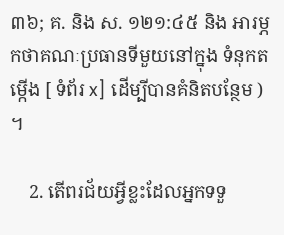៣៦; គ. និង ស. ១២១:៤៥ និង អារម្ភកថាគណៈប្រធានទីមួយនៅក្នុង ទំនុកតម្កើង [ ទំព័រ x] ដើម្បីបានគំនិតបន្ថែម ) ។

    2. តើពរជ័យអ្វីខ្លះដែលអ្នកទទួ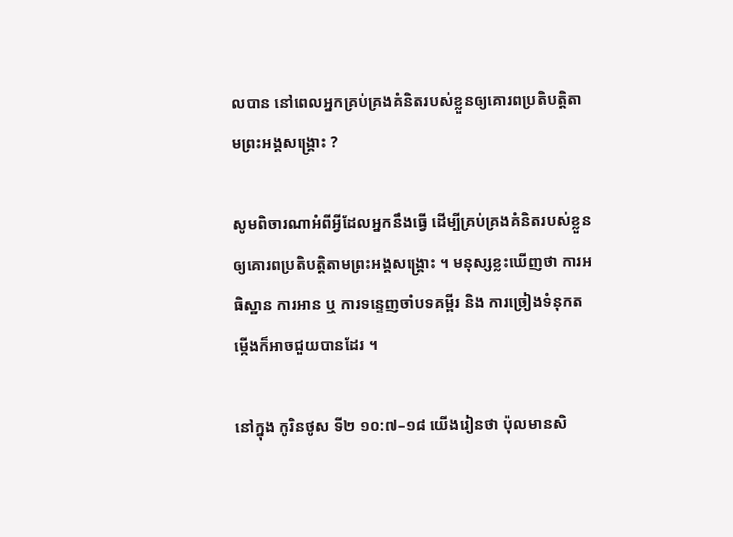លបាន នៅពេលអ្នកគ្រប់គ្រងគំនិតរបស់ខ្លួនឲ្យគោរពប្រតិបត្តិតាមព្រះអង្គសង្គ្រោះ ?

សូមពិចារណាអំពីអ្វីដែលអ្នកនឹងធ្វើ ដើម្បីគ្រប់គ្រងគំនិតរបស់ខ្លួនឲ្យគោរពប្រតិបត្តិតាមព្រះអង្គសង្គ្រោះ ។ មនុស្សខ្លះឃើញថា ការអធិស្ឋាន ការអាន ឬ ការទន្ទេញចាំបទគម្ពីរ និង ការច្រៀងទំនុកតម្កើងក៏អាចជួយបានដែរ ។

នៅក្នុង កូរិនថូស ទី២ ១០:៧–១៨ យើងរៀនថា ប៉ុលមានសិ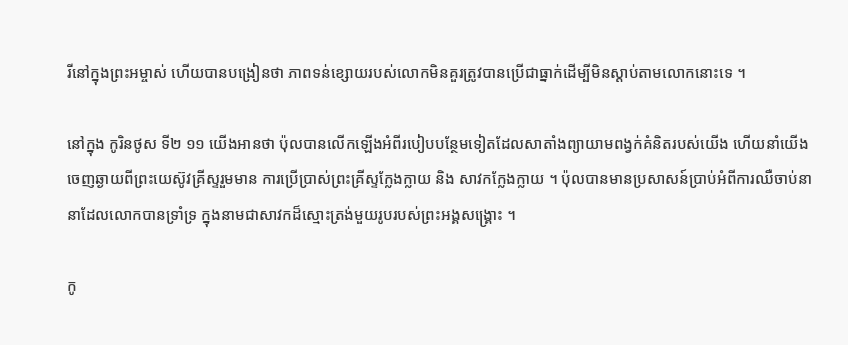រីនៅក្នុងព្រះអម្ចាស់ ហើយបានបង្រៀនថា ភាពទន់ខ្សោយរបស់លោកមិនគួរត្រូវបានប្រើជាធ្នាក់ដើម្បីមិនស្ដាប់តាមលោកនោះទេ ។

នៅក្នុង កូរិនថូស ទី២ ១១ យើងអានថា ប៉ុលបានលើកឡើងអំពីរបៀបបន្ថែមទៀតដែលសាតាំងព្យាយាមពង្វក់គំនិតរបស់យើង ហើយនាំយើងចេញឆ្ងាយពីព្រះយេស៊ូវគ្រីស្ទរួមមាន ការប្រើប្រាស់ព្រះគ្រីស្ទក្លែងក្លាយ និង សាវកក្លែងក្លាយ ។ ប៉ុលបានមានប្រសាសន៍ប្រាប់អំពីការឈឺចាប់នានាដែលលោកបានទ្រាំទ្រ ក្នុងនាមជាសាវកដ៏ស្មោះត្រង់មួយរូបរបស់ព្រះអង្គសង្គ្រោះ ។

កូ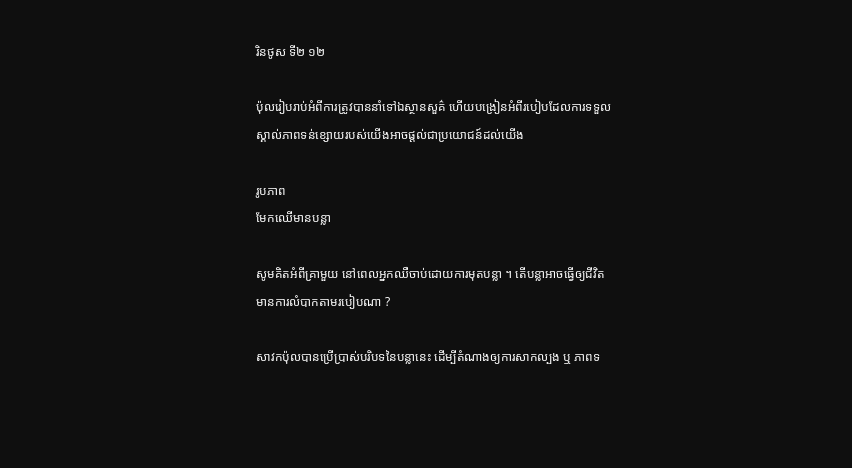រិនថូស ទី២ ១២

ប៉ុលរៀបរាប់អំពីការត្រូវបាននាំទៅឯស្ថានសួគ៌ ហើយបង្រៀនអំពីរបៀបដែលការទទួលស្គាល់ភាពទន់ខ្សោយរបស់យើងអាចផ្ដល់ជាប្រយោជន៍ដល់យើង

រូបភាព
មែកឈើមានបន្លា

សូមគិតអំពីគ្រាមួយ នៅពេលអ្នកឈឺចាប់ដោយការមុតបន្លា ។ តើបន្លាអាចធ្វើឲ្យជីវិតមានការលំបាកតាមរបៀបណា ?

សាវកប៉ុលបានប្រើប្រាស់បរិបទនៃបន្លានេះ ដើម្បីតំណាងឲ្យការសាកល្បង ឬ ភាពទ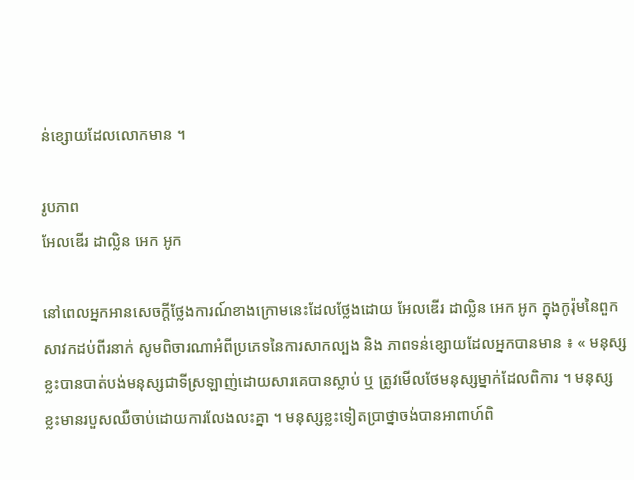ន់ខ្សោយដែលលោកមាន ។

រូបភាព
អែលឌើរ ដាល្លិន អេក អូក

នៅពេលអ្នកអានសេចក្ដីថ្លែងការណ៍ខាងក្រោមនេះដែលថ្លែងដោយ អែលឌើរ ដាល្លិន អេក អូក ក្នុងកូរ៉ុមនៃពួកសាវកដប់ពីរនាក់ សូមពិចារណាអំពីប្រភេទនៃការសាកល្បង និង ភាពទន់ខ្សោយដែលអ្នកបានមាន ៖ « មនុស្សខ្លះបានបាត់បង់មនុស្សជាទីស្រឡាញ់ដោយសារគេបានស្លាប់ ឬ ត្រូវមើលថែមនុស្សម្នាក់ដែលពិការ ។ មនុស្សខ្លះមានរបួសឈឺចាប់ដោយការលែងលះគ្នា ។ មនុស្សខ្លះទៀតប្រាថ្នាចង់បានអាពាហ៍ពិ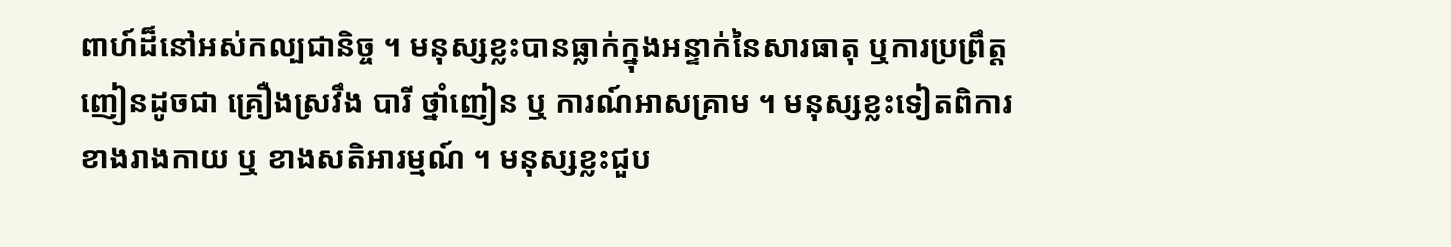ពាហ៍ដ៏នៅអស់កល្បជានិច្ច ។ មនុស្សខ្លះបានធ្លាក់ក្នុងអន្ទាក់នៃសារធាតុ ឬការប្រព្រឹត្តញៀនដូចជា គ្រឿងស្រវឹង បារី ថ្នាំញៀន ឬ ការណ៍អាសគ្រាម ។ មនុស្សខ្លះទៀតពិការខាងរាងកាយ ឬ ខាងសតិអារម្មណ៍ ។ មនុស្សខ្លះជួប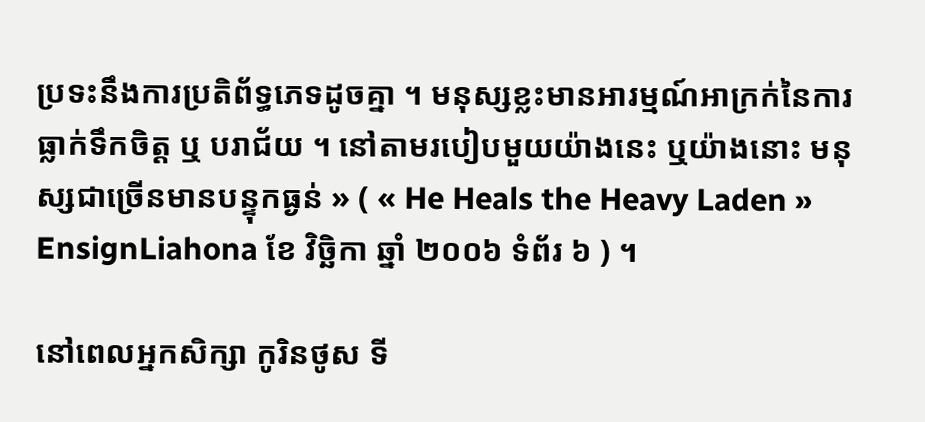ប្រទះនឹងការប្រតិព័ទ្ធភេទដូចគ្នា ។ មនុស្សខ្លះមានអារម្មណ៍អាក្រក់នៃការធ្លាក់ទឹកចិត្ត ឬ បរាជ័យ ។ នៅតាមរបៀបមួយយ៉ាងនេះ ឬយ៉ាងនោះ មនុស្សជាច្រើនមានបន្ទុកធ្ងន់ » ( « He Heals the Heavy Laden » EnsignLiahona ខែ វិច្ឆិកា ឆ្នាំ ២០០៦ ទំព័រ ៦ ) ។

នៅពេលអ្នកសិក្សា កូរិនថូស ទី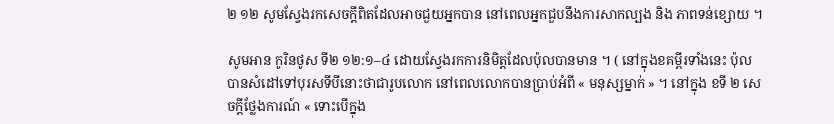២ ១២ សូមស្វែងរកសេចក្ដីពិតដែលអាចជួយអ្នកបាន នៅពេលអ្នកជួបនឹងការសាកល្បង និង ភាពទន់ខ្សោយ ។

សូមអាន កូរិនថូស ទី២ ១២:១–៤ ដោយស្វែងរកការនិមិត្តដែលប៉ុលបានមាន ។ ( នៅក្នុងខគម្ពីរទាំងនេះ ប៉ុលបានសំដៅទៅបុរសទីបីនោះថាជារូបលោក នៅពេលលោកបានប្រាប់អំពី « មនុស្សម្នាក់ » ។ នៅក្នុង ខទី ២ សេចក្ដីថ្លែងការណ៍ « ទោះបើក្នុង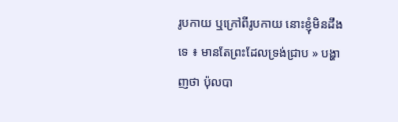រូបកាយ ឬក្រៅពីរូបកាយ នោះខ្ញុំមិនដឹងទេ ៖ មានតែព្រះដែលទ្រង់ជ្រាប » បង្ហាញថា ប៉ុលបា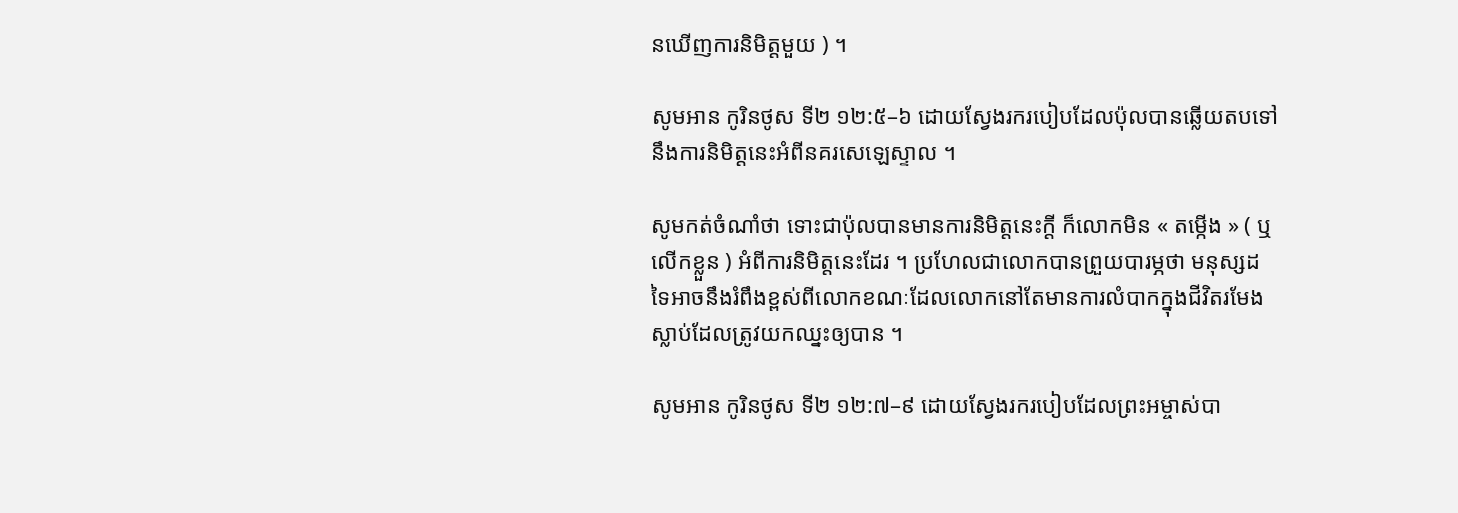នឃើញការនិមិត្តមួយ ) ។

សូមអាន កូរិនថូស ទី២ ១២:៥–៦ ដោយស្វែងរករបៀបដែលប៉ុលបានឆ្លើយតបទៅនឹងការនិមិត្តនេះអំពីនគរសេឡេស្ទាល ។

សូមកត់ចំណាំថា ទោះជាប៉ុលបានមានការនិមិត្តនេះក្ដី ក៏លោកមិន « តម្កើង » ( ឬ លើកខ្លួន ) អំពីការនិមិត្តនេះដែរ ។ ប្រហែលជាលោកបានព្រួយបារម្ភថា មនុស្សដទៃអាចនឹងរំពឹងខ្ពស់ពីលោកខណៈដែលលោកនៅតែមានការលំបាកក្នុងជីវិតរមែងស្លាប់ដែលត្រូវយកឈ្នះឲ្យបាន ។

សូមអាន កូរិនថូស ទី២ ១២:៧–៩ ដោយស្វែងរករបៀបដែលព្រះអម្ចាស់បា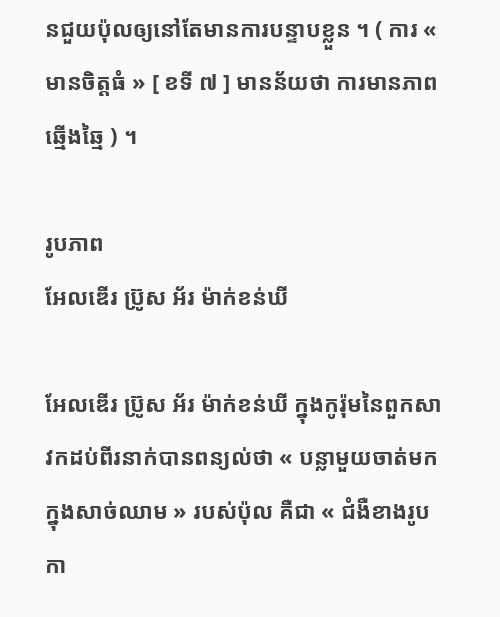នជួយប៉ុលឲ្យនៅតែមានការបន្ទាបខ្លួន ។ ( ការ « មានចិត្តធំ » [ ខទី ៧ ] មានន័យថា ការមានភាពឆ្មើងឆ្មៃ ) ។

រូបភាព
អែលឌើរ ប្រ៊ូស អ័រ ម៉ាក់ខន់ឃី

អែលឌើរ ប្រ៊ូស អ័រ ម៉ាក់ខន់ឃី ក្នុងកូរ៉ុមនៃពួកសាវកដប់ពីរនាក់បានពន្យល់ថា « បន្លាមួយចាត់មកក្នុងសាច់ឈាម » របស់ប៉ុល គឺជា « ជំងឺខាងរូបកា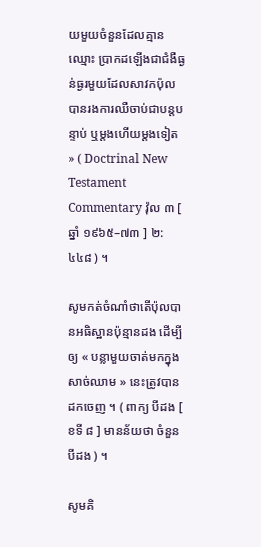យមួយចំនួនដែលគ្មានឈ្មោះ ប្រាកដឡើងជាជំងឺធ្ងន់ធ្ងរមួយដែលសាវកប៉ុលបានរងការឈឺចាប់ជាបន្តបន្ទាប់ ឬម្ដងហើយម្ដងទៀត » ( Doctrinal New Testament Commentary វ៉ុល ៣ [ ឆ្នាំ ១៩៦៥–៧៣ ] ២:៤៤៨ ) ។

សូមកត់ចំណាំថាតើប៉ុលបានអធិស្ឋានប៉ុន្មានដង ដើម្បីឲ្យ « បន្លាមួយចាត់មកក្នុងសាច់ឈាម » នេះត្រូវបានដកចេញ ។ ( ពាក្យ បីដង [ ខទី ៨ ] មានន័យថា ចំនួនបីដង ) ។

សូមគិ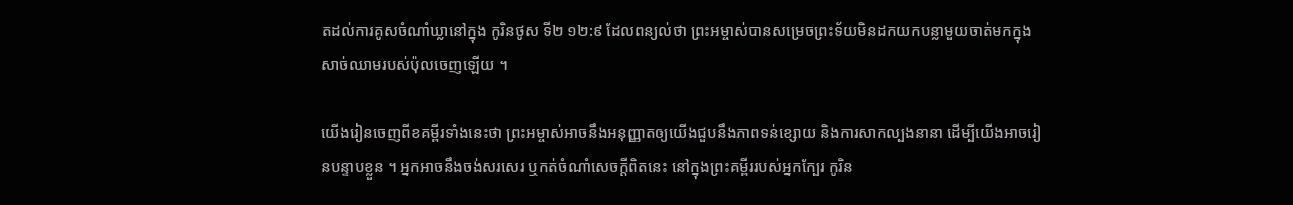តដល់ការគូសចំណាំឃ្លានៅក្នុង កូរិនថូស ទី២ ១២:៩ ដែលពន្យល់ថា ព្រះអម្ចាស់បានសម្រេចព្រះទ័យមិនដកយកបន្លាមួយចាត់មកក្នុងសាច់ឈាមរបស់ប៉ុលចេញឡើយ ។

យើងរៀនចេញពីខគម្ពីរទាំងនេះថា ព្រះអម្ចាស់អាចនឹងអនុញ្ញាតឲ្យយើងជួបនឹងភាពទន់ខ្សោយ និងការសាកល្បងនានា ដើម្បីយើងអាចរៀនបន្ទាបខ្លួន ។ អ្នកអាចនឹងចង់សរសេរ ឬកត់ចំណាំសេចក្ដីពិតនេះ នៅក្នុងព្រះគម្ពីររបស់អ្នកក្បែរ កូរិន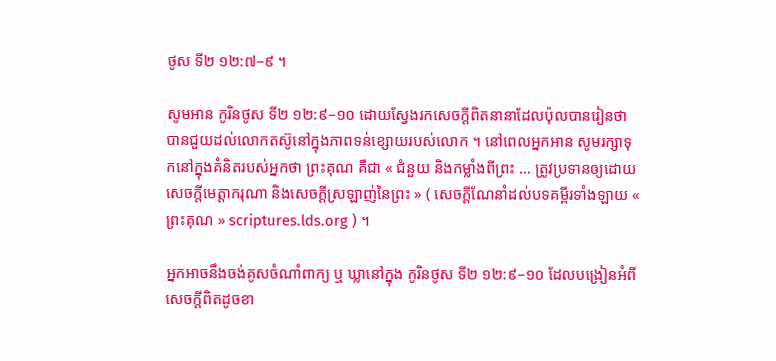ថូស ទី២ ១២:៧–៩ ។

សូមអាន កូរិនថូស ទី២ ១២:៩–១០ ដោយស្វែងរកសេចក្ដីពិតនានាដែលប៉ុលបានរៀនថាបានជួយដល់លោកតស៊ូនៅក្នុងភាពទន់ខ្សោយរបស់លោក ។ នៅពេលអ្នកអាន សូមរក្សាទុកនៅក្នុងគំនិតរបស់អ្នកថា ព្រះគុណ គឺជា « ជំនួយ និងកម្លាំងពីព្រះ … ត្រូវប្រទានឲ្យដោយសេចក្ដីមេត្តាករុណា និងសេចក្ដីស្រឡាញ់នៃព្រះ » ( សេចក្តីណែនាំដល់បទគម្ពីរទាំងឡាយ « ព្រះគុណ » scriptures.lds.org ) ។

អ្នកអាចនឹងចង់គូសចំណាំពាក្យ ឬ ឃ្លានៅក្នុង កូរិនថូស ទី២ ១២:៩–១០ ដែលបង្រៀនអំពីសេចក្ដីពិតដូចខា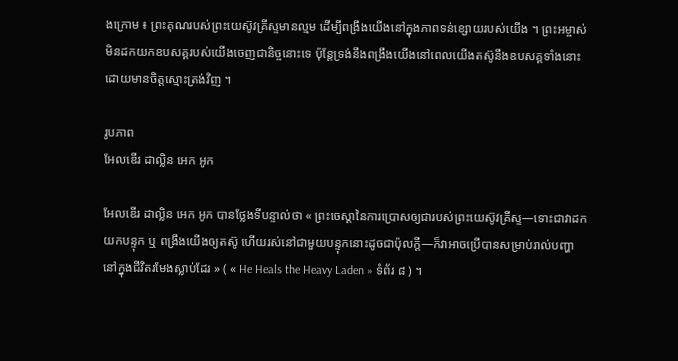ងក្រោម ៖ ព្រះគុណរបស់ព្រះយេស៊ូវគ្រីស្ទមានល្មម ដើម្បីពង្រឹងយើងនៅក្នុងភាពទន់ខ្សោយរបស់យើង ។ ព្រះអម្ចាស់មិនដកយកឧបសគ្គរបស់យើងចេញជានិច្ចនោះទេ ប៉ុន្តែទ្រង់នឹងពង្រឹងយើងនៅពេលយើងតស៊ូនឹងឧបសគ្គទាំងនោះដោយមានចិត្តស្មោះត្រង់វិញ ។

រូបភាព
អែលឌើរ ដាល្លិន អេក អូក

អែលឌើរ ដាល្លិន អេក អូក បានថ្លែងទីបន្ទាល់ថា « ព្រះចេស្ដានៃការប្រោសឲ្យជារបស់ព្រះយេស៊ូវគ្រីស្ទ—ទោះជាវាដកយកបន្ទុក ឬ ពង្រឹងយើងឲ្យតស៊ូ ហើយរស់នៅជាមួយបន្ទុកនោះដូចជាប៉ុលក្ដី—ក៏វាអាចប្រើបានសម្រាប់រាល់បញ្ហានៅក្នុងជីវិតរមែងស្លាប់ដែរ » ( « He Heals the Heavy Laden » ទំព័រ ៨ ) ។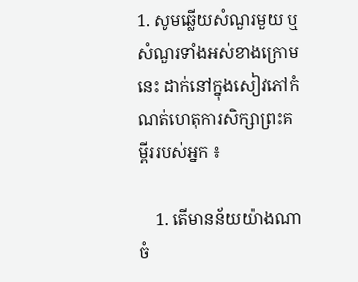1. សូមឆ្លើយសំណួរមួយ ឬ សំណួរទាំងអស់ខាងក្រោមនេះ ដាក់នៅក្នុងសៀវភៅកំណត់ហេតុការសិក្សាព្រះគម្ពីររបស់អ្នក ៖

    1. តើមានន័យយ៉ាងណាចំ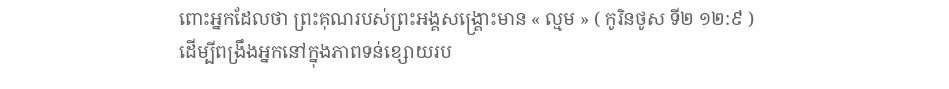ពោះអ្នកដែលថា ព្រះគុណរបស់ព្រះអង្គសង្គ្រោះមាន « ល្មម » ( កូរិនថូស ទី២ ១២:៩ ) ដើម្បីពង្រឹងអ្នកនៅក្នុងភាពទន់ខ្សោយរប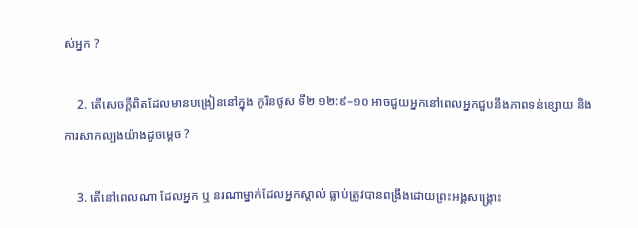ស់អ្នក ?

    2. តើសេចក្ដីពិតដែលមានបង្រៀននៅក្នុង កូរិនថូស ទី២ ១២:៩–១០ អាចជួយអ្នកនៅពេលអ្នកជួបនឹងភាពទន់ខ្សោយ និងការសាកល្បងយ៉ាងដូចម្ដេច ?

    3. តើនៅពេលណា ដែលអ្នក ឬ នរណាម្នាក់ដែលអ្នកស្គាល់ ធ្លាប់ត្រូវបានពង្រឹងដោយព្រះអង្គសង្គ្រោះ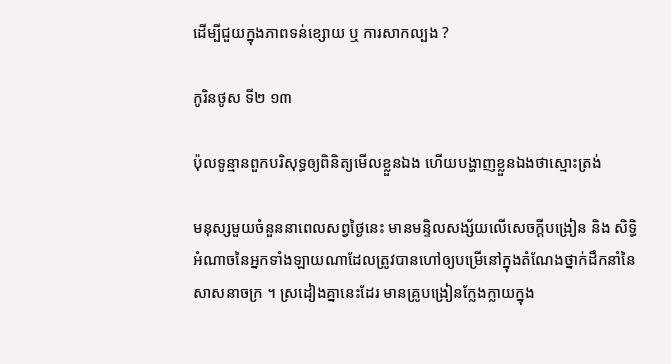ដើម្បីជួយក្នុងភាពទន់ខ្សោយ ឬ ការសាកល្បង ?

កូរិនថូស ទី២ ១៣

ប៉ុលទូន្មានពួកបរិសុទ្ធឲ្យពិនិត្យមើលខ្លួនឯង ហើយបង្ហាញខ្លួនឯងថាស្មោះត្រង់

មនុស្សមួយចំនួននាពេលសព្វថ្ងៃនេះ មានមន្ទិលសង្ស័យលើសេចក្ដីបង្រៀន និង សិទ្ធិអំណាចនៃអ្នកទាំងឡាយណាដែលត្រូវបានហៅឲ្យបម្រើនៅក្នុងតំណែងថ្នាក់ដឹកនាំនៃសាសនាចក្រ ។ ស្រដៀងគ្នានេះដែរ មានគ្រូបង្រៀនក្លែងក្លាយក្នុង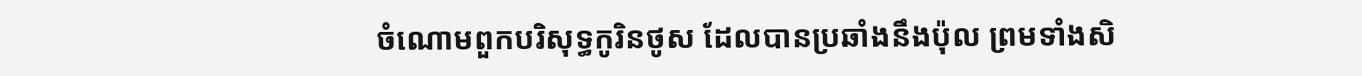ចំណោមពួកបរិសុទ្ធកូរិនថូស ដែលបានប្រឆាំងនឹងប៉ុល ព្រមទាំងសិ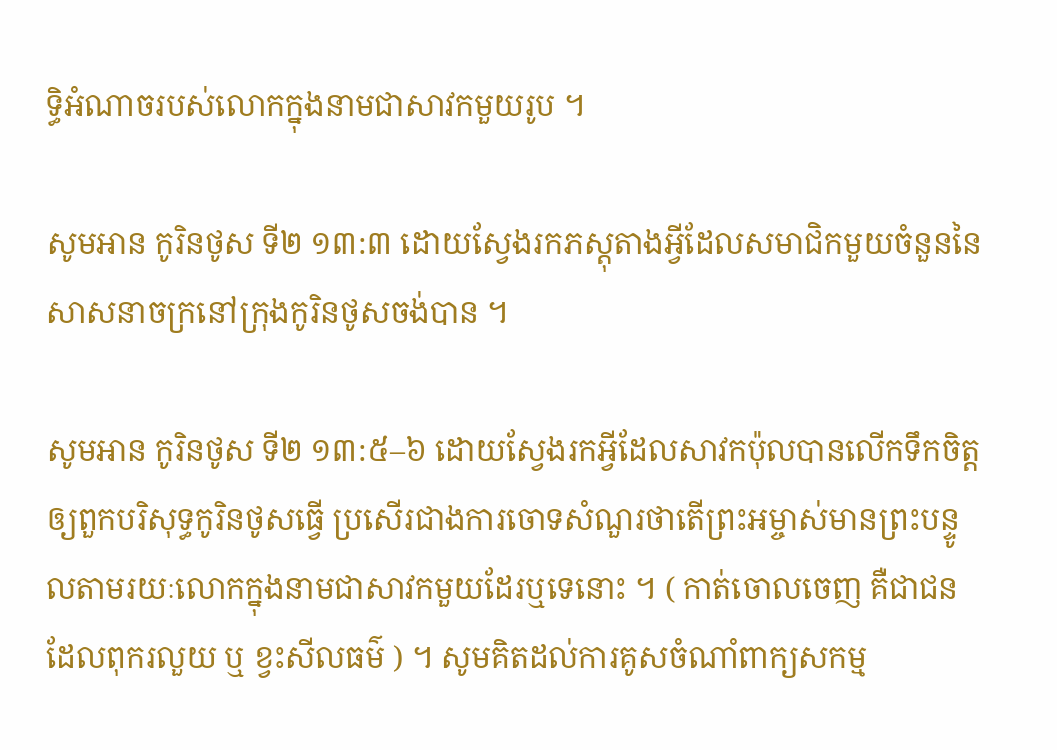ទ្ធិអំណាចរបស់លោកក្នុងនាមជាសាវកមួយរូប ។

សូមអាន កូរិនថូស ទី២ ១៣:៣ ដោយស្វែងរកភស្ដុតាងអ្វីដែលសមាជិកមួយចំនួននៃសាសនាចក្រនៅក្រុងកូរិនថូសចង់បាន ។

សូមអាន កូរិនថូស ទី២ ១៣:៥–៦ ដោយស្វែងរកអ្វីដែលសាវកប៉ុលបានលើកទឹកចិត្តឲ្យពួកបរិសុទ្ធកូរិនថូសធ្វើ ប្រសើរជាងការចោទសំណួរថាតើព្រះអម្ចាស់មានព្រះបន្ទូលតាមរយៈលោកក្នុងនាមជាសាវកមួយដែរឬទេនោះ ។ ( កាត់ចោលចេញ គឺជាជនដែលពុករលួយ ឬ ខ្វះសីលធម៌ ) ។ សូមគិតដល់ការគូសចំណាំពាក្យសកម្ម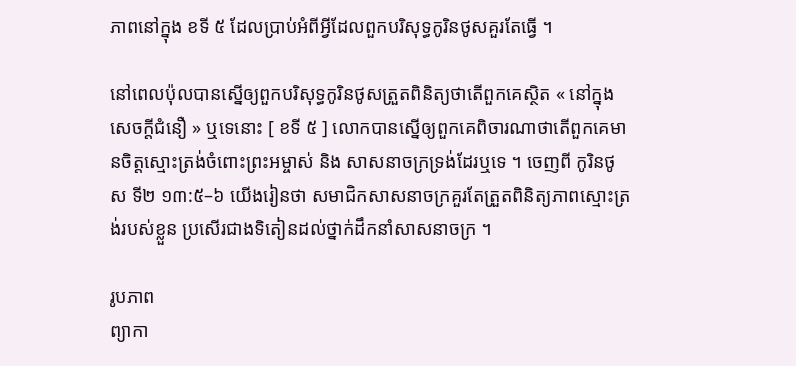ភាពនៅក្នុង ខទី ៥ ដែលប្រាប់អំពីអ្វីដែលពួកបរិសុទ្ធកូរិនថូសគួរតែធ្វើ ។

នៅពេលប៉ុលបានស្នើឲ្យពួកបរិសុទ្ធកូរិនថូសត្រួតពិនិត្យថាតើពួកគេស្ថិត « នៅក្នុងសេចក្តីជំនឿ » ឬទេនោះ [ ខទី ៥ ] លោកបានស្នើឲ្យពួកគេពិចារណាថាតើពួកគេមានចិត្តស្មោះត្រង់ចំពោះព្រះអម្ចាស់ និង សាសនាចក្រទ្រង់ដែរឬទេ ។ ចេញពី កូរិនថូស ទី២ ១៣:៥–៦ យើងរៀនថា សមាជិកសាសនាចក្រគួរតែត្រួតពិនិត្យភាពស្មោះត្រង់របស់ខ្លួន ប្រសើរជាងទិតៀនដល់ថ្នាក់ដឹកនាំសាសនាចក្រ ។

រូបភាព
ព្យាកា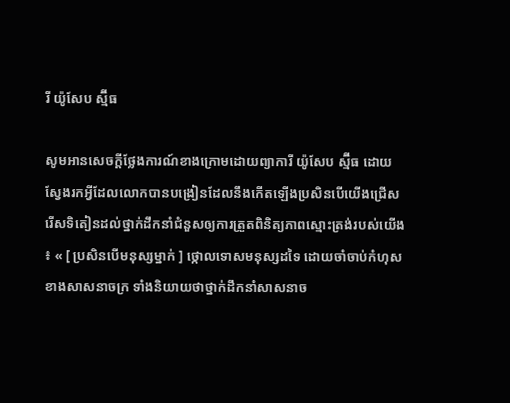រី យ៉ូសែប ស្ម៊ីធ

សូមអានសេចក្ដីថ្លែងការណ៍ខាងក្រោមដោយព្យាការី យ៉ូសែប ស្ម៊ីធ ដោយស្វែងរកអ្វីដែលលោកបានបង្រៀនដែលនឹងកើតឡើងប្រសិនបើយើងជ្រើសរើសទិតៀនដល់ថ្នាក់ដឹកនាំជំនួសឲ្យការត្រួតពិនិត្យភាពស្មោះត្រង់របស់យើង ៖ « [ ប្រសិនបើមនុស្សម្នាក់ ] ថ្កោលទោសមនុស្សដទៃ ដោយចាំចាប់កំហុសខាងសាសនាចក្រ ទាំងនិយាយថាថ្នាក់ដឹកនាំសាសនាច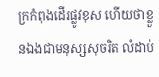ក្រកំពុងដើរផ្លូវខុស ហើយថាខ្លួនឯងជាមនុស្សសុចរិត លំដាប់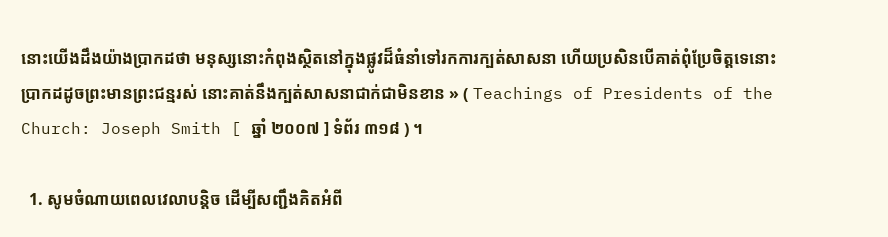នោះយើងដឹងយ៉ាងប្រាកដថា មនុស្សនោះកំពុងស្ថិតនៅក្នុងផ្លូវដ៏ធំនាំទៅរកការក្បត់សាសនា ហើយប្រសិនបើគាត់ពុំប្រែចិត្តទេនោះ ប្រាកដដូចព្រះមានព្រះជន្មរស់ នោះគាត់នឹងក្បត់សាសនាជាក់ជាមិនខាន » ( Teachings of Presidents of the Church: Joseph Smith [ ឆ្នាំ ២០០៧ ] ទំព័រ ៣១៨ ) ។

  1. សូមចំណាយពេលវេលាបន្តិច ដើម្បីសញ្ជឹងគិតអំពី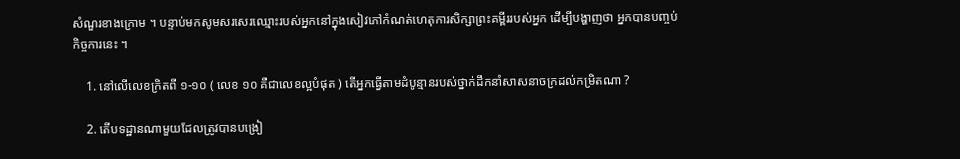សំណួរខាងក្រោម ។ បន្ទាប់មកសូមសរសេរឈ្មោះរបស់អ្នកនៅក្នុងសៀវភៅកំណត់ហេតុការសិក្សាព្រះគម្ពីររបស់អ្នក ដើម្បីបង្ហាញថា អ្នកបានបញ្ចប់កិច្ចការនេះ ។

    1. នៅលើលេខក្រិតពី ១-១០ ( លេខ ១០ គឺជាលេខល្អបំផុត ) តើអ្នកធ្វើតាមដំបូន្មានរបស់ថ្នាក់ដឹកនាំសាសនាចក្រដល់កម្រិតណា ?

    2. តើបទដ្ឋានណាមួយដែលត្រូវបានបង្រៀ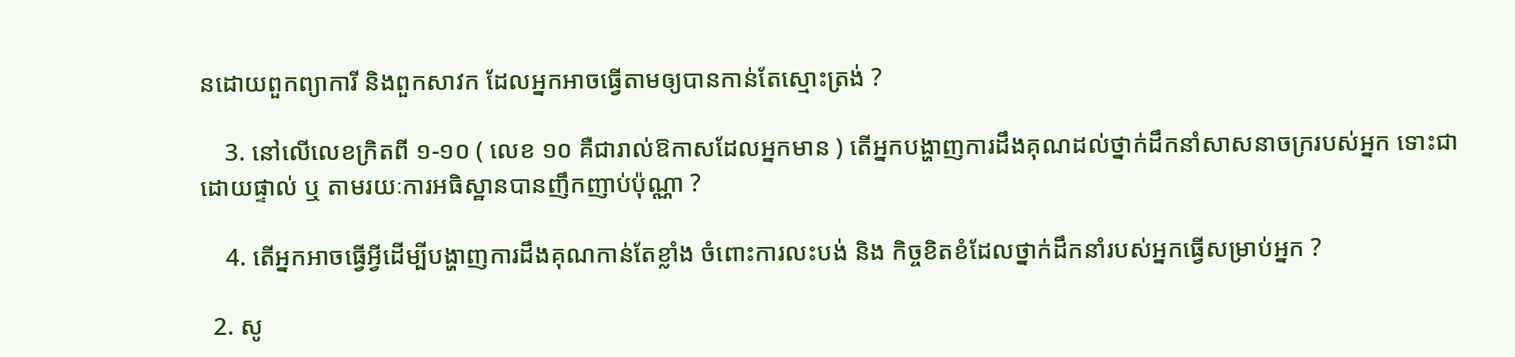នដោយពួកព្យាការី និងពួកសាវក ដែលអ្នកអាចធ្វើតាមឲ្យបានកាន់តែស្មោះត្រង់ ?

    3. នៅលើលេខក្រិតពី ១-១០ ( លេខ ១០ គឺជារាល់ឱកាសដែលអ្នកមាន ) តើអ្នកបង្ហាញការដឹងគុណដល់ថ្នាក់ដឹកនាំសាសនាចក្ររបស់អ្នក ទោះជាដោយផ្ទាល់ ឬ តាមរយៈការអធិស្ឋានបានញឹកញាប់ប៉ុណ្ណា ?

    4. តើអ្នកអាចធ្វើអ្វីដើម្បីបង្ហាញការដឹងគុណកាន់តែខ្លាំង ចំពោះការលះបង់ និង កិច្ចខិតខំដែលថ្នាក់ដឹកនាំរបស់អ្នកធ្វើសម្រាប់អ្នក ?

  2. សូ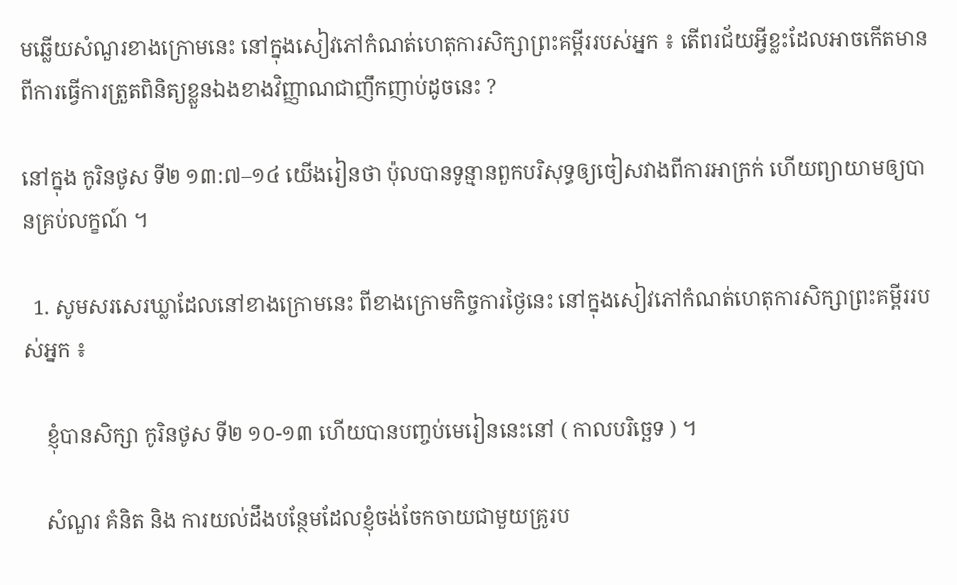មឆ្លើយសំណួរខាងក្រោមនេះ នៅក្នុងសៀវភៅកំណត់ហេតុការសិក្សាព្រះគម្ពីររបស់អ្នក ៖ តើពរជ័យអ្វីខ្លះដែលអាចកើតមានពីការធ្វើការត្រួតពិនិត្យខ្លួនឯងខាងវិញ្ញាណជាញឹកញាប់ដូចនេះ ?

នៅក្នុង កូរិនថូស ទី២ ១៣:៧–១៤ យើងរៀនថា ប៉ុលបានទូន្មានពួកបរិសុទ្ធឲ្យចៀសវាងពីការអាក្រក់ ហើយព្យាយាមឲ្យបានគ្រប់លក្ខណ៍ ។

  1. សូមសរសេរឃ្លាដែលនៅខាងក្រោមនេះ ពីខាងក្រោមកិច្ចការថ្ងៃនេះ នៅក្នុងសៀវភៅកំណត់ហេតុការសិក្សាព្រះគម្ពីររបស់អ្នក ៖

    ខ្ញុំបានសិក្សា កូរិនថូស ទី២ ១០-១៣ ហើយបានបញ្ចប់មេរៀននេះនៅ ( កាលបរិច្ឆេទ ) ។

    សំណួរ គំនិត និង ការយល់ដឹងបន្ថែមដែលខ្ញុំចង់ចែកចាយជាមួយគ្រូរប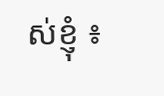ស់ខ្ញុំ ៖